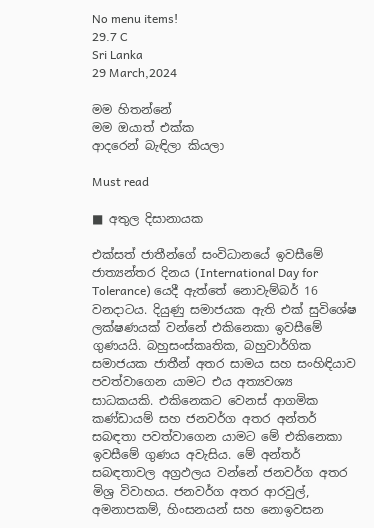No menu items!
29.7 C
Sri Lanka
29 March,2024

මම හිතන්නේ
මම ඔයාත් එක්ක
ආදරෙන් බැඳිලා කියලා

Must read

■ අතුල දිසානායක

එක්සත් ජාතීන්ගේ සංවිධානයේ ඉවසීමේ ජාත්‍යන්තර දිනය (International Day for Tolerance) යෙදී ඇත්තේ නොවැම්බර් 16 වනදාටය. දියුණු සමාජයක ඇති එක් සුවිශේෂ ලක්ෂණයක් වන්නේ එකිනෙකා ඉවසීමේ ගුණයයි. බහුසංස්කෘතික, බහුවාර්ගික සමාජයක ජාතීන් අතර සාමය සහ සංහිඳියාව පවත්වාගෙන යාමට එය අත්‍යවශ්‍ය සාධකයකි. එකිනෙකට වෙනස් ආගමික කණ්ඩායම් සහ ජනවර්ග අතර අන්තර් සබඳතා පවත්වාගෙන යාමට මේ එකිනෙකා ඉවසීමේ ගුණය අවැසිය. මේ අන්තර් සබඳතාවල අග්‍රඵලය වන්නේ ජනවර්ග අතර මිශ්‍ර විවාහය. ජනවර්ග අතර ආරවුල්, අමනාපකම්, හිංසනයන් සහ නොඉවසන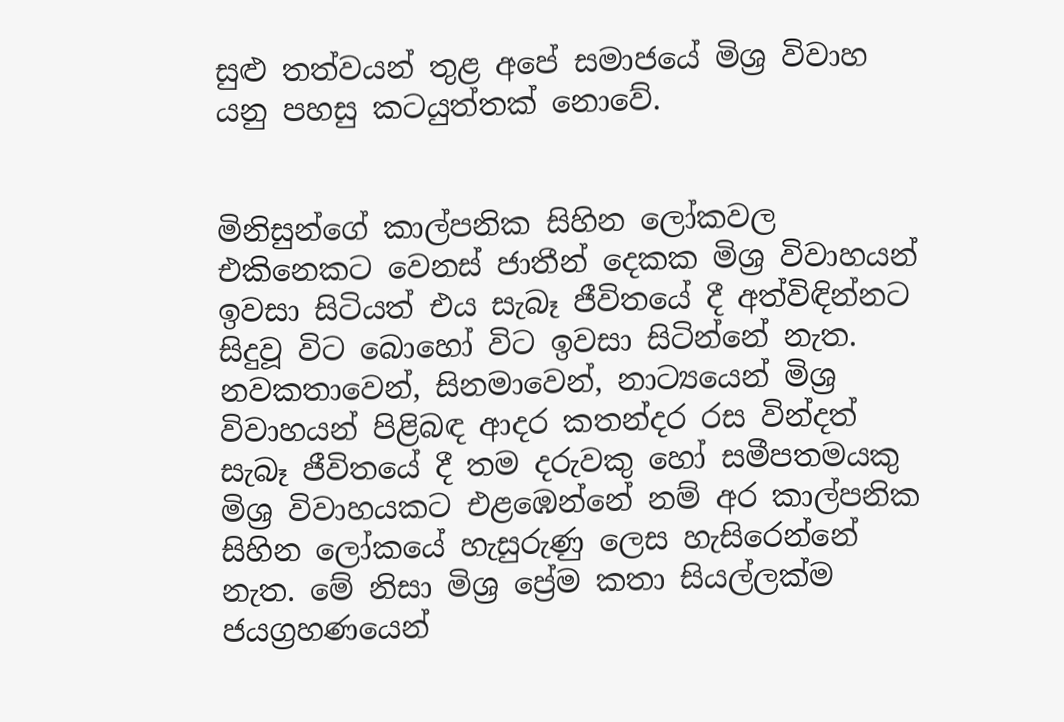සුළු තත්වයන් තුළ අපේ සමාජයේ මිශ්‍ර විවාහ යනු පහසු කටයුත්තක් නොවේ.


මිනිසුන්ගේ කාල්පනික සිහින ලෝකවල එකිනෙකට වෙනස් ජාතීන් දෙකක මිශ්‍ර විවාහයන් ඉවසා සිටියත් එය සැබෑ ජීවිතයේ දී අත්විඳින්නට සිදුවූ විට බොහෝ විට ඉවසා සිටින්නේ නැත. නවකතාවෙන්, සිනමාවෙන්, නාට්‍යයෙන් මිශ්‍ර විවාහයන් පිළිබඳ ආදර කතන්දර රස වින්දත් සැබෑ ජීවිතයේ දී තම දරුවකු හෝ සමීපතමයකු මිශ්‍ර විවාහයකට එළඹෙන්නේ නම් අර කාල්පනික සිහින ලෝකයේ හැසුරුණු ලෙස හැසිරෙන්නේ නැත. මේ නිසා මිශ්‍ර ප්‍රේම කතා සියල්ලක්ම ජයග්‍රහණයෙන්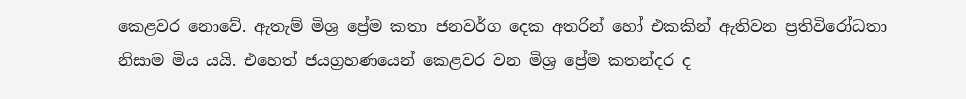කෙළවර නොවේ. ඇතැම් මිශ්‍ර ප්‍රේම කතා ජනවර්ග දෙක අතරින් හෝ එකකින් ඇතිවන ප්‍රතිවිරෝධතා නිසාම මිය යයි. එහෙත් ජයග්‍රහණයෙන් කෙළවර වන මිශ්‍ර ප්‍රේම කතන්දර ද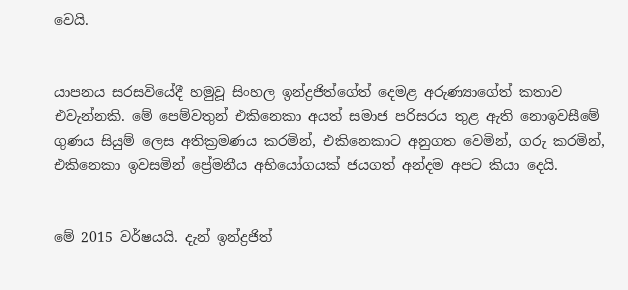වෙයි.


යාපනය සරසවියේදී හමුවූ සිංහල ඉන්ද්‍රජිත්ගේත් දෙමළ අරුණ්‍යාගේත් කතාව එවැන්නකි. මේ පෙම්වතුන් එකිනෙකා අයත් සමාජ පරිසරය තුළ ඇති නොඉවසීමේ ගුණය සියුම් ලෙස අතික්‍රමණය කරමින්, එකිනෙකාට අනුගත වෙමින්, ගරු කරමින්, එකිනෙකා ඉවසමින් ප්‍රේමනීය අභියෝගයක් ජයගත් අන්දම අපට කියා දෙයි.


මේ 2015 වර්ෂයයි. දැන් ඉන්ද්‍රජිත්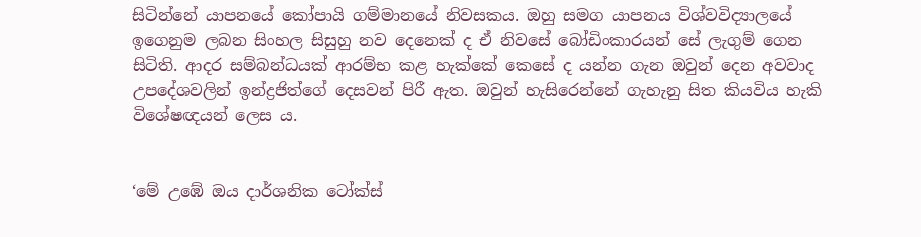සිටින්නේ යාපනයේ කෝපායි ගම්මානයේ නිවසකය. ඔහු සමග යාපනය විශ්වවිද්‍යාලයේ ඉගෙනුම ලබන සිංහල සිසුහු නව දෙනෙක් ද ඒ නිවසේ බෝඩිංකාරයන් සේ ලැගුම් ගෙන සිටිති. ආදර සම්බන්ධයක් ආරම්භ කළ හැක්කේ කෙසේ ද යන්න ගැන ඔවුන් දෙන අවවාද උපදේශවලින් ඉන්ද්‍රජිත්ගේ දෙසවන් පිරී ඇත. ඔවුන් හැසිරෙන්නේ ගැහැනු සිත කියවිය හැකි විශේෂඥයන් ලෙස ය.


‘මේ උඹේ ඔය දාර්ශනික ටෝක්ස්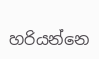හරියන්නෙ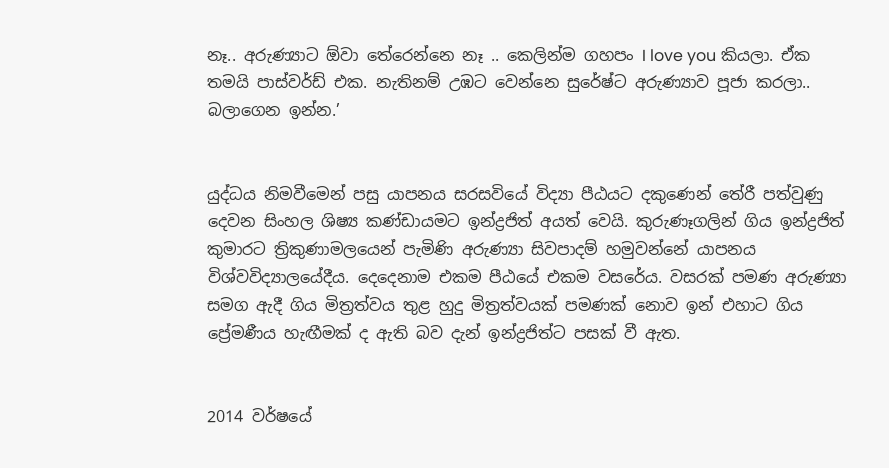නෑ.. අරුණ්‍යාට ඕවා තේරෙන්නෙ නෑ .. කෙලින්ම ගහපං I love you කියලා. ඒක තමයි පාස්වර්ඩ් එක. නැතිනම් උඹට වෙන්නෙ සුරේෂ්ට අරුණ්‍යාව පූජා කරලා.. බලාගෙන ඉන්න.’


යුද්ධය නිමවීමෙන් පසු යාපනය සරසවියේ විද්‍යා පීඨයට දකුණෙන් තේරී පත්වුණු දෙවන සිංහල ශිෂ්‍ය කණ්ඩායමට ඉන්ද්‍රජිත් අයත් වෙයි. කුරුණෑගලින් ගිය ඉන්ද්‍රජිත් කුමාරට ත්‍රිකුණාමලයෙන් පැමිණි අරුණ්‍යා සිවපාදම් හමුවන්නේ යාපනය විශ්වවිද්‍යාලයේදීය. දෙදෙනාම එකම පීඨයේ එකම වසරේය. වසරක් පමණ අරුණ්‍යා සමග ඇදී ගිය මිත්‍රත්වය තුළ හුදු මිත්‍රත්වයක් පමණක් නොව ඉන් එහාට ගිය ප්‍රේමණීය හැඟීමක් ද ඇති බව දැන් ඉන්ද්‍රජිත්ට පසක් වී ඇත.


2014 වර්ෂයේ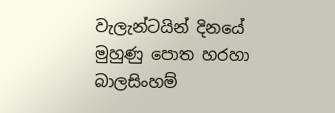වැලැන්ටයින් දිනයේ මුහුණු පොත හරහා බාලසිංහම්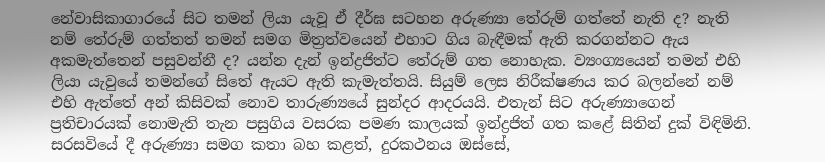නේවාසිකාගාරයේ සිට තමන් ලියා යැවූ ඒ දීර්ඝ සටහන අරුණ්‍යා තේරුම් ගත්තේ නැති ද? නැති නම් තේරුම් ගත්තත් තමන් සමග මිත්‍රත්වයෙන් එහාට ගිය බැඳීමක් ඇති කරගන්නට ඇය අකමැත්තෙන් පසුවන්නී ද? යන්න දැන් ඉන්ද්‍රජිත්ට තේරුම් ගත නොහැක. ව්‍යංග්‍යයෙන් තමන් එහි ලියා යැවුයේ තමන්ගේ සිතේ ඇයට ඇති කැමැත්තයි. සියුම් ලෙස නිරීක්ෂණය කර බලන්නේ නම් එහි ඇත්තේ අන් කිසිවක් නොව තාරුණ්‍යයේ සුන්දර ආදරයයි. එතැන් සිට අරුණ්‍යාගෙන් ප්‍රතිචාරයක් නොමැති තැන පසුගිය වසරක පමණ කාලයක් ඉන්ද්‍රජිත් ගත කළේ සිතින් දුක් විඳිමිනි. සරසවියේ දී අරුණ්‍යා සමග කතා බහ කළත්, දුරකථනය ඔස්සේ,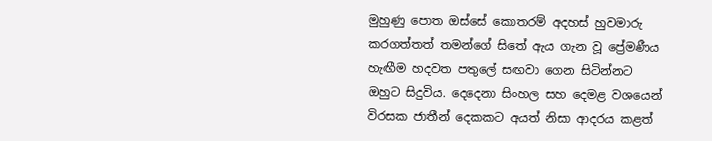මුහුණු පොත ඔස්සේ කොතරම් අදහස් හුවමාරු කරගත්තත් තමන්ගේ සිතේ ඇය ගැන වූ ප්‍රේමණීය හැඟීම හදවත පතුලේ සඟවා ගෙන සිටින්නට ඔහුට සිදුවිය. දෙදෙනා සිංහල සහ දෙමළ වශයෙන් විරසක ජාතීන් දෙකකට අයත් නිසා ආදරය කළත්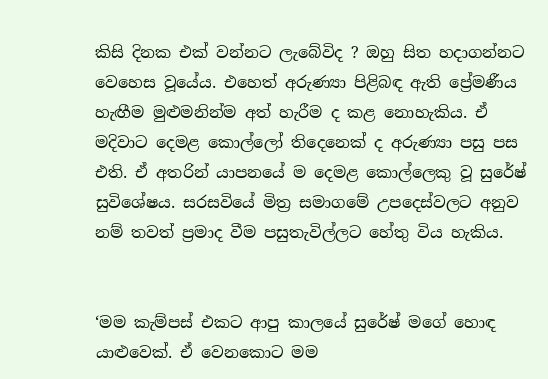කිසි දිනක එක් වන්නට ලැබේවිද ? ඔහු සිත හදාගන්නට වෙහෙස වූයේය. එහෙත් අරුණ්‍යා පිළිබඳ ඇති ප්‍රේමණීය හැඟීම මුළුමනින්ම අත් හැරීම ද කළ නොහැකිය. ඒ මදිවාට දෙමළ කොල්ලෝ තිදෙනෙක් ද අරුණ්‍යා පසු පස එති. ඒ අතරින් යාපනයේ ම දෙමළ කොල්ලෙකු වූ සුරේෂ් සුවිශේෂය. සරසවියේ මිත්‍ර සමාගමේ උපදෙස්වලට අනුව නම් තවත් ප්‍රමාද වීම පසුතැවිල්ලට හේතු විය හැකිය.


‘මම කැම්පස් එකට ආපු කාලයේ සුරේෂ් මගේ හොඳ යාළුවෙක්. ඒ වෙනකොට මම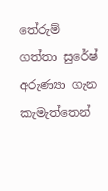තේරුම් ගත්තා සුරේෂ් අරුණ්‍යා ගැන කැමැත්තෙන්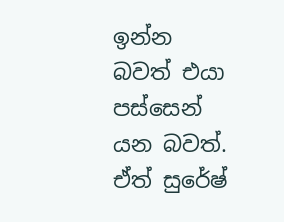ඉන්න බවත් එයා පස්සෙන් යන බවත්. ඒත් සුරේෂ්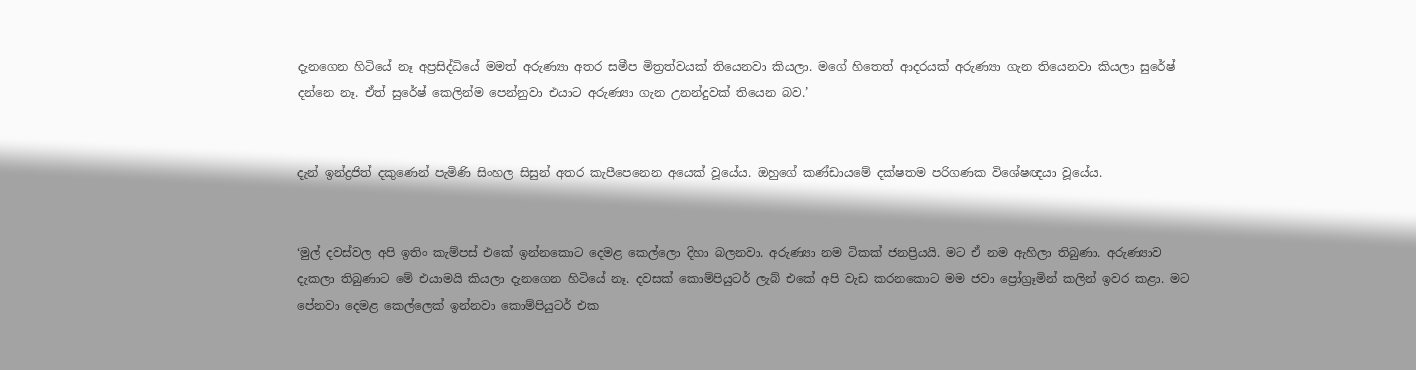දැනගෙන හිටියේ නෑ අප්‍රසිද්ධියේ මමත් අරුණ්‍යා අතර සමීප මිත්‍රත්වයක් තියෙනවා කියලා. මගේ හිතෙත් ආදරයක් අරුණ්‍යා ගැන තියෙනවා කියලා සුරේෂ් දන්නෙ නෑ. ඒත් සුරේෂ් කෙලින්ම පෙන්නුවා එයාට අරුණ්‍යා ගැන උනන්දුවක් තියෙන බව.’


දැන් ඉන්ද්‍රජිත් දකුණෙන් පැමිණි සිංහල සිසුන් අතර කැපීපෙනෙන අයෙක් වූයේය. ඔහුගේ කණ්ඩායමේ දක්ෂතම පරිගණක විශේෂඥයා වූයේය.


‘මුල් දවස්වල අපි ඉතිං කැම්පස් එකේ ඉන්නකොට දෙමළ කෙල්ලො දිහා බලනවා. අරුණ්‍යා නම ටිකක් ජනප්‍රියයි. මට ඒ නම ඇහිලා තිබුණා. අරුණ්‍යාව දැකලා තිබුණාට මේ එයාමයි කියලා දැනගෙන හිටියේ නෑ. දවසක් කොම්පියුටර් ලැබ් එකේ අපි වැඩ කරනකොට මම ජවා ප්‍රෝග්‍රෑමින් කලින් ඉවර කළා. මට පේනවා දෙමළ කෙල්ලෙක් ඉන්නවා කොම්පියුටර් එක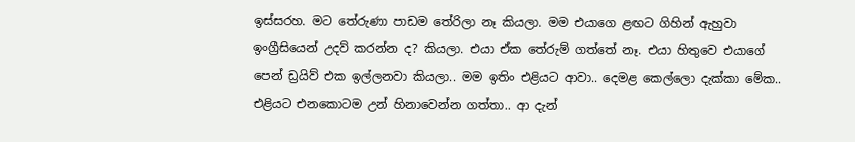ඉස්සරහ. මට තේරුණා පාඩම තේරිලා නෑ කියලා. මම එයාගෙ ළඟට ගිහින් ඇහුවා ඉංග්‍රීසියෙන් උදව් කරන්න ද? කියලා. එයා ඒක තේරුම් ගත්තේ නෑ. එයා හිතුවෙ එයාගේ පෙන් ඩ්‍රයිව් එක ඉල්ලනවා කියලා.. මම ඉතිං එළියට ආවා.. දෙමළ කෙල්ලො දැක්කා මේක.. එළියට එනකොටම උන් හිනාවෙන්න ගත්තා.. ආ දැන්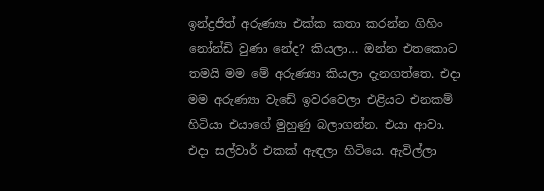ඉන්ද්‍රජිත් අරුණ්‍යා එක්ක කතා කරන්න ගිහිං නෝන්ඩි වුණා නේද? කියලා… ඔන්න එතකොට තමයි මම මේ අරුණ්‍යා කියලා දැනගත්තෙ. එදා මම අරුණ්‍යා වැඩේ ඉවරවෙලා එළියට එනකම් හිටියා එයාගේ මුහුණු බලාගන්න. එයා ආවා. එදා සල්වාර් එකක් ඇඳලා හිටියෙ. ඇවිල්ලා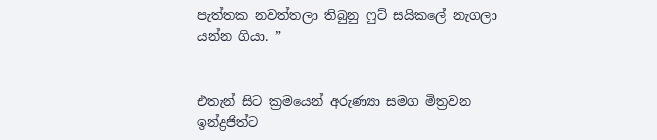පැත්තක නවත්තලා තිබුනු ෆුට් සයිකලේ නැගලා යන්න ගියා. ”


එතැන් සිට ක්‍රමයෙන් අරුණ්‍යා සමග මිත්‍රවන ඉන්ද්‍රජිත්ට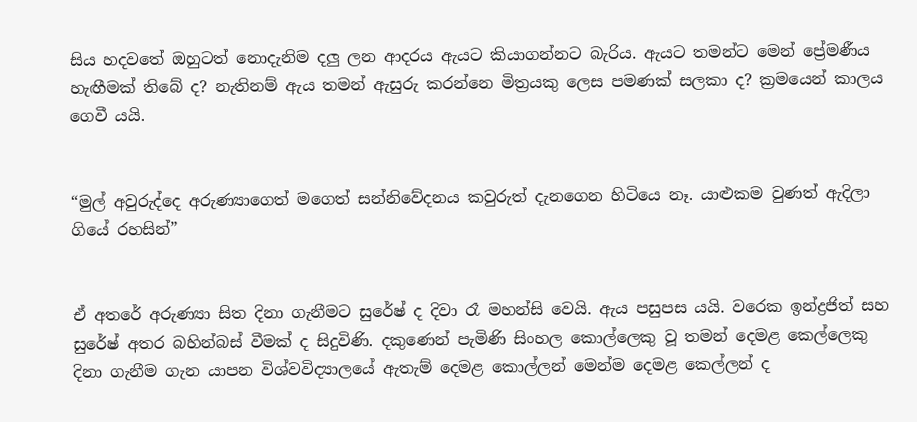සිය හදවතේ ඔහුටත් නොදැනිම දලු ලන ආදරය ඇයට කියාගන්නට බැරිය. ඇයට තමන්ට මෙන් ප්‍රේමණීය හැඟීමක් තිබේ ද? නැතිනම් ඇය තමන් ඇසුරු කරන්නෙ මිත්‍රයකු ලෙස පමණක් සලකා ද? ක්‍රමයෙන් කාලය ගෙවී යයි.


“මුල් අවුරුද්දෙ අරුණ්‍යාගෙත් මගෙත් සන්නිවේදනය කවුරුත් දැනගෙන හිටියෙ නෑ. යාළුකම වුණත් ඇදිලා ගියේ රහසින්”


ඒ අතරේ අරුණ්‍යා සිත දිනා ගැනීමට සුරේෂ් ද දිවා රෑ මහන්සි වෙයි. ඇය පසුපස යයි. වරෙක ඉන්ද්‍රජිත් සහ සුරේෂ් අතර බහින්බස් වීමක් ද සිදුවිණි. දකුණෙන් පැමිණි සිංහල කොල්ලෙකු වූ තමන් දෙමළ කෙල්ලෙකු දිනා ගැනීම ගැන යාපන විශ්වවිද්‍යාලයේ ඇතැම් දෙමළ කොල්ලන් මෙන්ම දෙමළ කෙල්ලන් ද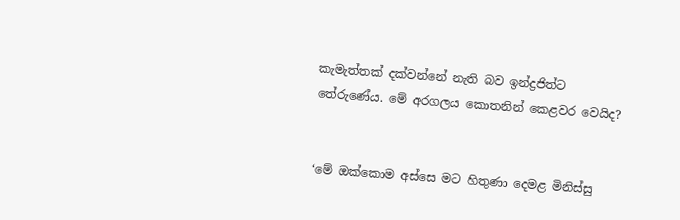කැමැත්තක් දක්වන්නේ නැති බව ඉන්ද්‍රජිත්ට තේරුණේය. මේ අරගලය කොතනින් කෙළවර වෙයිද?


‘මේ ඔක්කොම අස්සෙ මට හිතුණා දෙමළ මිනිස්සු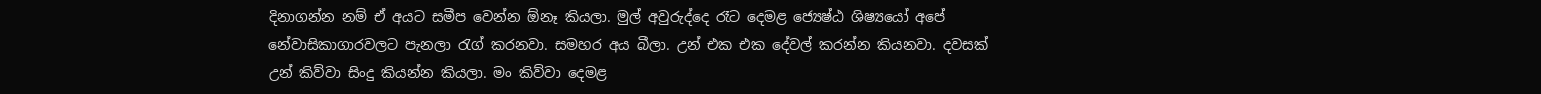දිනාගන්න නම් ඒ අයට සමීප වෙන්න ඕනෑ කියලා. මුල් අවුරුද්දෙ රෑට දෙමළ ජ්‍යෙෂ්ඨ ශිෂ්‍යයෝ අපේ නේවාසිකාගාරවලට පැනලා රැග් කරනවා. සමහර අය බීලා. උන් එක එක දේවල් කරන්න කියනවා. දවසක් උන් කිව්වා සිංදු කියන්න කියලා. මං කිව්වා දෙමළ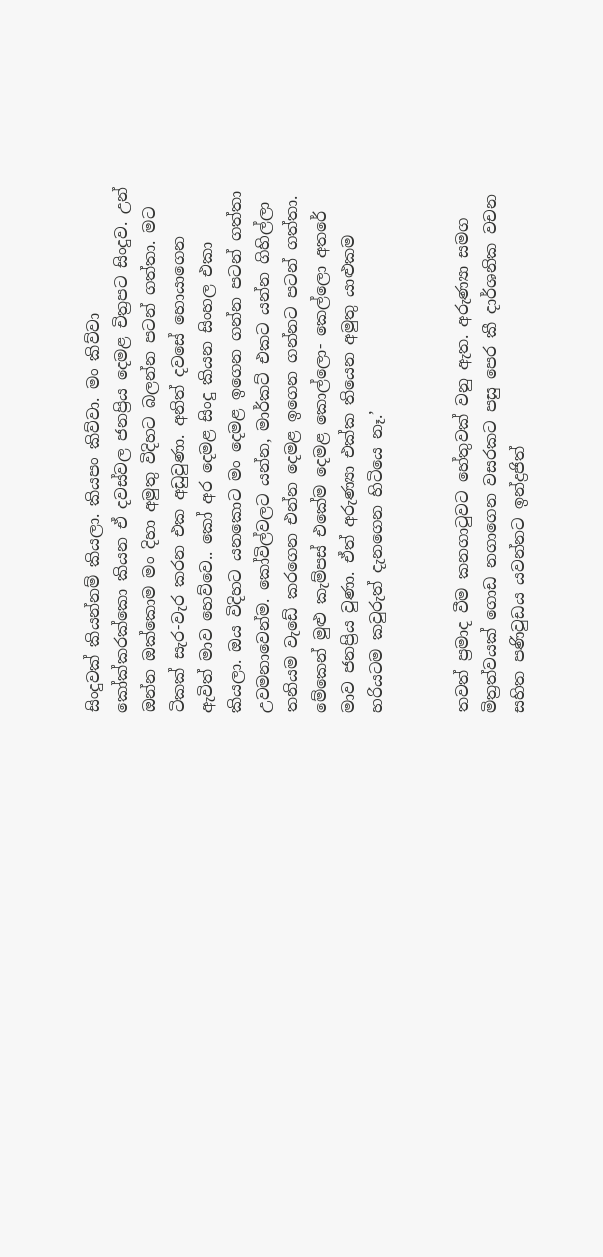සිංදුවක් කියන්නම් කියලා. කියපං කිව්වා. මං කිව්වා කෝක්කරක්කො කියන ඒ දවස්වල ජනප්‍රිය දෙමළ චිත්‍රපට සිංදුව. උන් ඔන්න ඔක්කොම මං දිහා අමුතු විදිහට බලන්න පටන් ගත්තා. මට ටිකක් සැර-වැර කරන එක අඩුවුණා. අනිත් දවසේ හොයාගෙන ඇවිත් මාව හෙව්වෙ.. කෝ අර දෙමළ සිංදු කියන සිංහල එකා කියලා. ඔය විදිහට යනකොට මං දෙමළ ඉගෙන ගන්න පටන් ගත්තා උවමනාවෙන්ම. කෝවිල්වලට යන්න, මාර්කට් එකට යන්න ගිහිල්ලා තනියම වැඩේ කරගෙන එන්න දෙමළ ඉගෙන ගන්නට පටන් ගත්තා. මේකෙන් මුළු කැම්පස් එකේම දෙමළ කොල්ලො- කෙල්ලො අතරේ මාව ජනප්‍රිය වුණා. ඒත් අරුණ්‍යා එක්ක තියෙන අමුතු යාළුකම හරියටම කවුරුත් දැනගෙන හිටියෙ නෑ.’


තවත් ප්‍රමාද වීම කනගාටුවට හේතුවක් වනු ඇත. අරුණ්‍යා සමග මිත්‍රත්වයක් ගොඩ නගාගෙන වසරකට පසු පෙර කී දාර්ශනික වචන සහිත පණිවුඩය යවන්නට ඉන්ද්‍රජිත්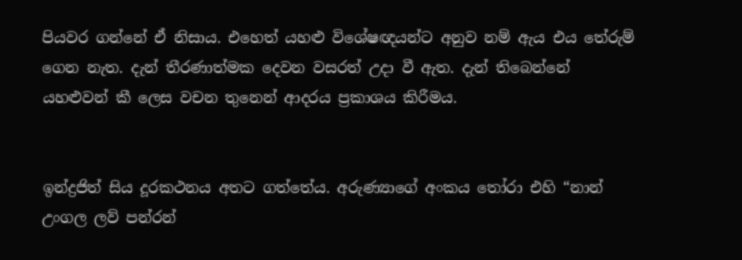පියවර ගන්නේ ඒ නිසාය. එහෙත් යහළු විශේෂඥයන්ට අනුව නම් ඇය එය තේරුම් ගෙන නැත. දැන් තීරණාත්මක දෙවන වසරත් උදා වී ඇත. දැන් තිබෙන්නේ යහළුවන් කී ලෙස වචන තුනෙන් ආදරය ප්‍රකාශය කිරීමය.


ඉන්ද්‍රජිත් සිය දූරකථනය අතට ගත්තේය. අරුණ්‍යාගේ අංකය තෝරා එහි “නාන් උංගල ලව් පන්රන්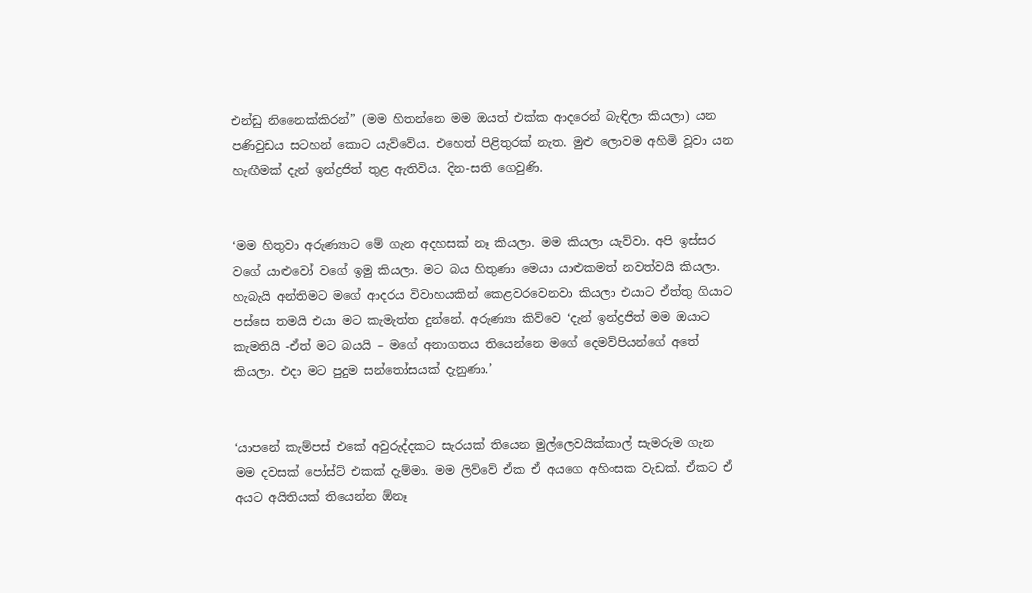එන්ඩු නිනෛක්කිරන්” (මම හිතන්නෙ මම ඔයත් එක්ක ආදරෙන් බැඳිලා කියලා) යන පණිවුඩය සටහන් කොට යැව්වේය. එහෙත් පිළිතුරක් නැත. මුළු ලොවම අහිමි වූවා යන හැඟීමක් දැන් ඉන්ද්‍රජිත් තුළ ඇතිවිය. දින-සති ගෙවුණි.


‘මම හිතුවා අරුණ්‍යාට මේ ගැන අදහසක් නෑ කියලා. මම කියලා යැව්වා. අපි ඉස්සර වගේ යාළුවෝ වගේ ඉමු කියලා. මට බය හිතුණා මෙයා යාළුකමත් නවත්වයි කියලා. හැබැයි අන්තිමට මගේ ආදරය විවාහයකින් කෙළවරවෙනවා කියලා එයාට ඒත්තු ගියාට පස්සෙ තමයි එයා මට කැමැත්ත දුන්නේ. අරුණ්‍යා කිව්වෙ ‘දැන් ඉන්ද්‍රජිත් මම ඔයාට කැමතියි -ඒත් මට බයයි – මගේ අනාගතය තියෙන්නෙ මගේ දෙමව්පියන්ගේ අතේ කියලා. එදා මට පුදුම සන්තෝසයක් දැනුණා.’


‘යාපනේ කැම්පස් එකේ අවුරුද්දකට සැරයක් තියෙන මුල්ලෙවයික්කාල් සැමරුම ගැන මම දවසක් පෝස්ට් එකක් දැම්මා. මම ලිව්වේ ඒක ඒ අයගෙ අහිංසක වැඩක්. ඒකට ඒ අයට අයිතියක් තියෙන්න ඕනෑ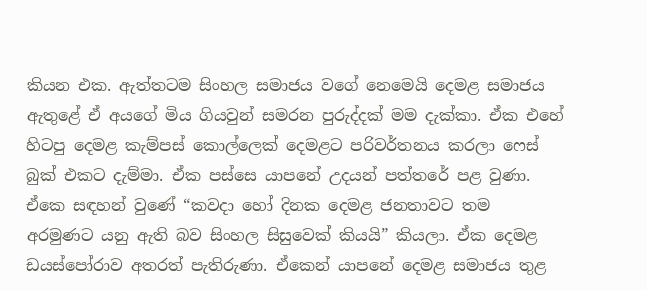කියන එක. ඇත්තටම සිංහල සමාජය වගේ නෙමෙයි දෙමළ සමාජය ඇතුළේ ඒ අයගේ මිය ගියවුන් සමරන පුරුද්දක් මම දැක්කා. ඒක එහේ හිටපු දෙමළ කැම්පස් කොල්ලෙක් දෙමළට පරිවර්තනය කරලා ෆෙස් බුක් එකට දැම්මා. ඒක පස්සෙ යාපනේ උදයන් පත්තරේ පළ වුණා. ඒකෙ සඳහන් වුණේ “කවදා හෝ දිනක දෙමළ ජනතාවට තම අරමුණට යනු ඇති බව සිංහල සිසුවෙක් කියයි” කියලා. ඒක දෙමළ ඩයස්පෝරාව අතරත් පැතිරුණා. ඒකෙන් යාපනේ දෙමළ සමාජය තුළ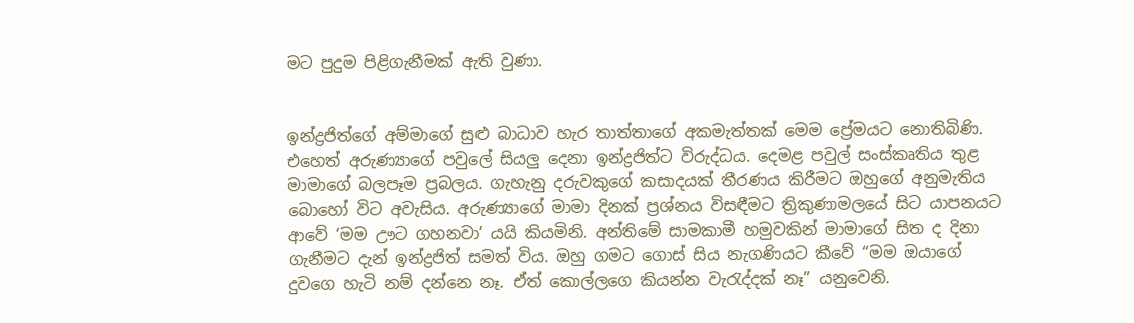මට පුදුම පිළිගැනීමක් ඇති වුණා.


ඉන්ද්‍රජිත්ගේ අම්මාගේ සුළු බාධාව හැර තාත්තාගේ අකමැත්තක් මෙම ප්‍රේමයට නොතිබිණි. එහෙත් අරුණ්‍යාගේ පවුලේ සියලු දෙනා ඉන්ද්‍රජිත්ට විරුද්ධය. දෙමළ පවුල් සංස්කෘතිය තුළ මාමාගේ බලපෑම ප්‍රබලය. ගැහැනු දරුවකුගේ කසාදයක් තීරණය කිරීමට ඔහුගේ අනුමැතිය බොහෝ විට අවැසිය. අරුණ්‍යාගේ මාමා දිනක් ප්‍රශ්නය විසඳීමට ත්‍රිකුණාමලයේ සිට යාපනයට ආවේ ‘මම ඌට ගහනවා’ යයි කියමිනි. අන්තිමේ සාමකාමී හමුවකින් මාමාගේ සිත ද දිනා ගැනීමට දැන් ඉන්ද්‍රජිත් සමත් විය. ඔහු ගමට ගොස් සිය නැගණියට කීවේ “මම ඔයාගේ දුවගෙ හැටි නම් දන්නෙ නෑ. ඒත් කොල්ලගෙ කියන්න වැරැද්දක් නෑ” යනුවෙනි.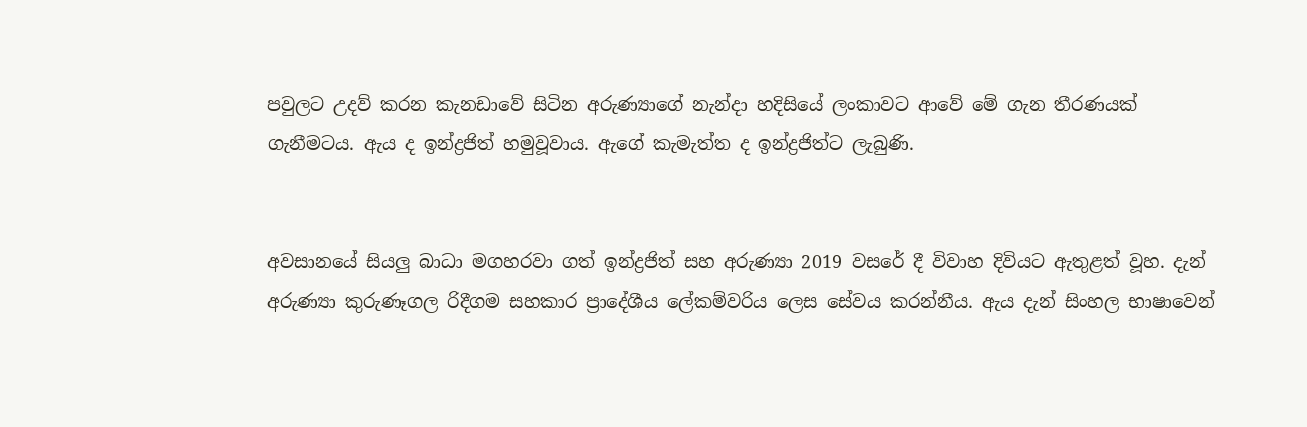පවුලට උදව් කරන කැනඩාවේ සිටින අරුණ්‍යාගේ නැන්දා හදිසියේ ලංකාවට ආවේ මේ ගැන තීරණයක් ගැනීමටය. ඇය ද ඉන්ද්‍රජිත් හමුවූවාය. ඇගේ කැමැත්ත ද ඉන්ද්‍රජිත්ට ලැබුණි.


අවසානයේ සියලු බාධා මගහරවා ගත් ඉන්ද්‍රජිත් සහ අරුණ්‍යා 2019 වසරේ දී විවාහ දිවියට ඇතුළත් වූහ. දැන් අරුණ්‍යා කුරුණෑගල රිදීගම සහකාර ප්‍රාදේශීය ලේකම්වරිය ලෙස සේවය කරන්නීය. ඇය දැන් සිංහල භාෂාවෙන්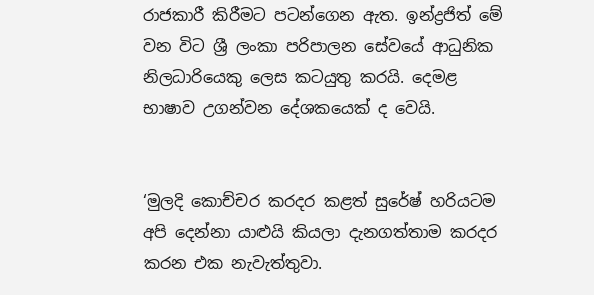රාජකාරී කිරීමට පටන්ගෙන ඇත. ඉන්ද්‍රජිත් මේ වන විට ශ්‍රී ලංකා පරිපාලන සේවයේ ආධුනික නිලධාරියෙකු ලෙස කටයුතු කරයි. දෙමළ භාෂාව උගන්වන දේශකයෙක් ද වෙයි.


‘මුලදි කොච්චර කරදර කළත් සුරේෂ් හරියටම අපි දෙන්නා යාළුයි කියලා දැනගත්තාම කරදර කරන එක නැවැත්තුවා.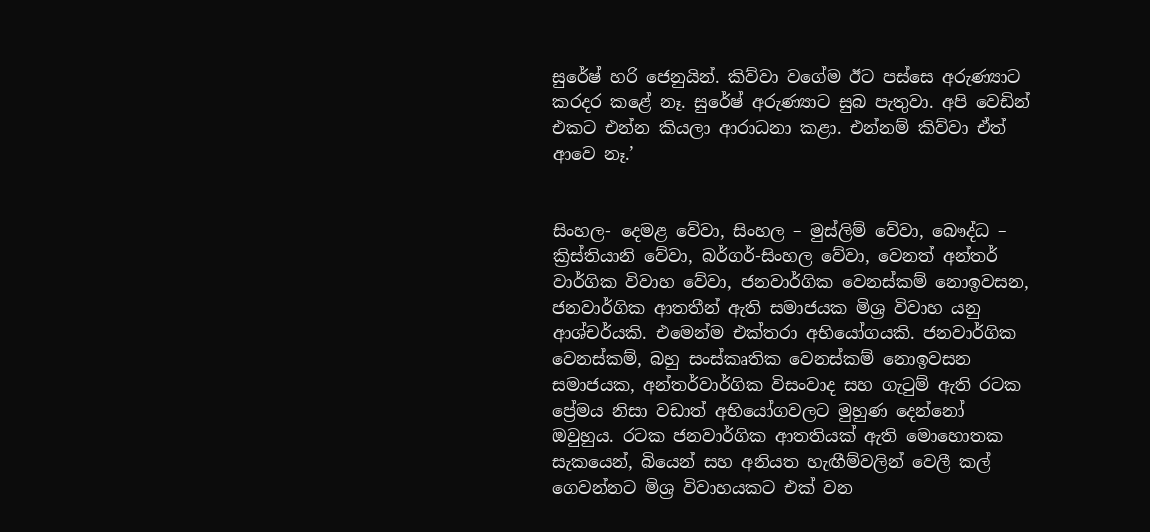සුරේෂ් හරි ජෙනුයින්. කිව්වා වගේම ඊට පස්සෙ අරුණ්‍යාට කරදර කළේ නෑ. සුරේෂ් අරුණ්‍යාට සුබ පැතුවා. අපි වෙඩින් එකට එන්න කියලා ආරාධනා කළා. එන්නම් කිව්වා ඒත් ආවෙ නෑ.’


සිංහල- දෙමළ වේවා, සිංහල – මුස්ලිම් වේවා, බෞද්ධ – ක්‍රිස්තියානි වේවා, බර්ගර්-සිංහල වේවා, වෙනත් අන්තර් වාර්ගික විවාහ වේවා, ජනවාර්ගික වෙනස්කම් නොඉවසන, ජනවාර්ගික ආතතීන් ඇති සමාජයක මිශ්‍ර විවාහ යනු ආශ්චර්යකි. එමෙන්ම එක්තරා අභියෝගයකි. ජනවාර්ගික වෙනස්කම්, බහු සංස්කෘතික වෙනස්කම් නොඉවසන සමාජයක, අන්තර්වාර්ගික විසංවාද සහ ගැටුම් ඇති රටක ප්‍රේමය නිසා වඩාත් අභියෝගවලට මුහුණ දෙන්නෝ ඔවුහුය. රටක ජනවාර්ගික ආතතියක් ඇති මොහොතක සැකයෙන්, බියෙන් සහ අනියත හැඟීම්වලින් වෙලී කල් ගෙවන්නට මිශ්‍ර විවාහයකට එක් වන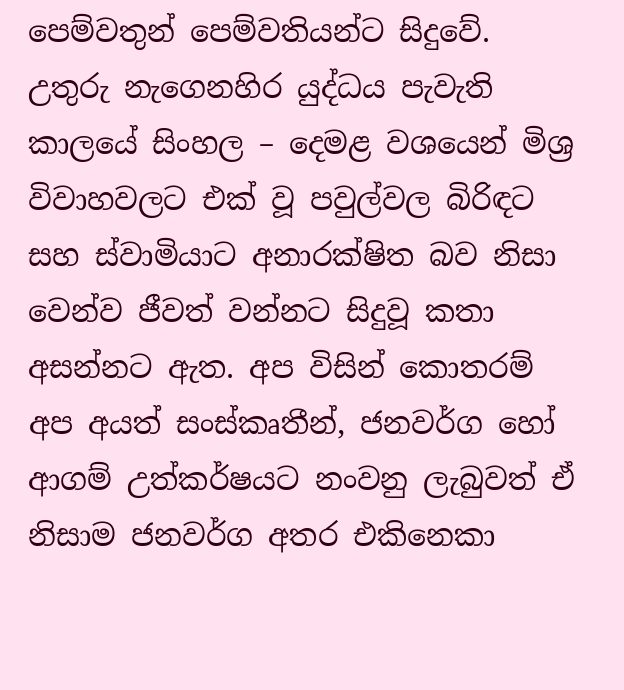පෙම්වතුන් පෙම්වතියන්ට සිදුවේ. උතුරු නැගෙනහිර යුද්ධය පැවැති කාලයේ සිංහල – දෙමළ වශයෙන් මිශ්‍ර විවාහවලට එක් වූ පවුල්වල බිරිඳට සහ ස්වාමියාට අනාරක්ෂිත බව නිසා වෙන්ව ජීවත් වන්නට සිදුවූ කතා අසන්නට ඇත. අප විසින් කොතරම් අප අයත් සංස්කෘතීන්, ජනවර්ග හෝ ආගම් උත්කර්ෂයට නංවනු ලැබුවත් ඒ නිසාම ජනවර්ග අතර එකිනෙකා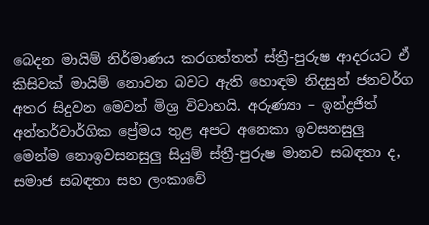බෙදන මායිම් නිර්මාණය කරගත්තත් ස්ත්‍රී-පුරුෂ ආදරයට ඒ කිසිවක් මායිම් නොවන බවට ඇති හොඳම නිදසුන් ජනවර්ග අතර සිදුවන මෙවන් මිශ්‍ර විවාහයි. අරුණ්‍යා – ඉන්ද්‍රජිත් අන්තර්වාර්ගික ප්‍රේමය තුළ අපට අනෙකා ඉවසනසුලු මෙන්ම නොඉවසනසුලු සියුම් ස්ත්‍රී-පුරුෂ මානව සබඳතා ද, සමාජ සබඳතා සහ ලංකාවේ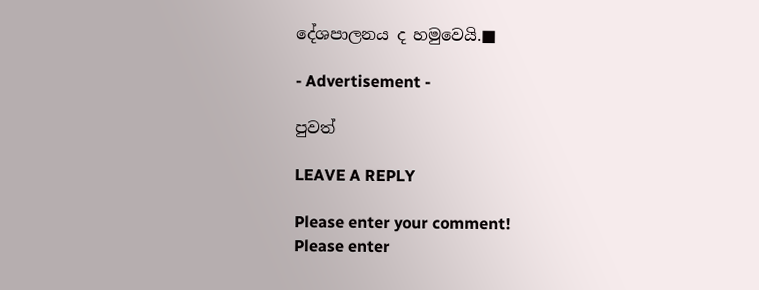දේශපාලනය ද හමුවෙයි.■

- Advertisement -

පුවත්

LEAVE A REPLY

Please enter your comment!
Please enter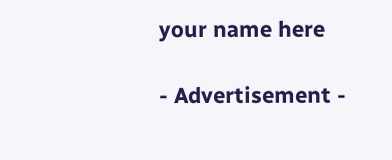your name here

- Advertisement -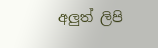අලුත් ලිපි